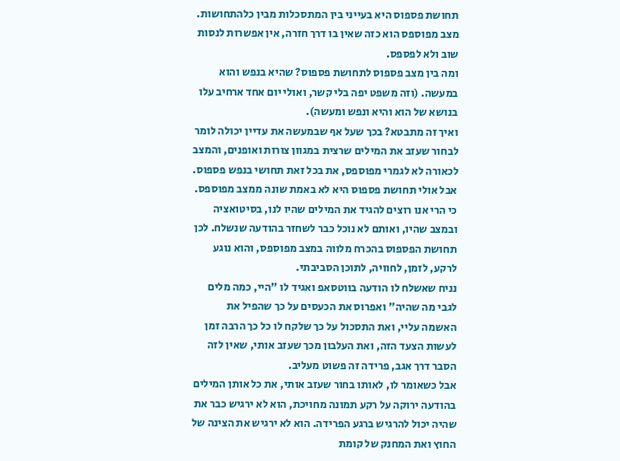תחושת פספוס היא בעייני בין המתסכלות מבין כלהתחושות.
מצב מפוספס הוא כזה שאין בו דרך חזרה, אין אפשרות לנסות שוב ולא לפספס.
ומה בין מצב פספוס לתחושת פספוס? שהיא בנפש והוא במעשה. (וזה משפט יפה בלי קשר, ואולי יום אחד ארחיב עלו בנושא של הוא והיא ונפש ומעשה).
ואיך זה מתבטא? בכך שעל אף שבמעשה את עדיין יכולה לומר לבחור שעזב את המילים שרצית במגוון צורות ואופנים, והמצב לכאורה לא לגמרי מפוספס, את בכל זאת תחושי בנפש פספוס.
אבל אולי תחושת פספוס היא לא באמת שונה ממצב מפוספס. כי הרי אנו רוצים להגיד את המילים שהיו לנו, בסיטואציה ובמצב שהיו, ואותם לא נוכל כבר לשחזר בהודעה שנשלח. לכן תחושת הפספוס בהכרח מלווה במצב מפוספס, והוא נוגע לרקע, לזמן, לחוויה, לתוכן הסביבתי.
נניח שאשלח לו הודעה בווטסאפ ואגיד לו "היי, כמה מלים לגבי מה שהיה" ואפרוס את הכעסים על כך שהפיל את האשמה עליי, ואת התסכול על כך שלקח לו כל כך הרבה זמן לעשות הצעד הזה, ואת העלבון מכך שעזב אותי, שאין לזה הסבר דרך אגב, פרידה זה פשוט מעליב.
אבל כשאומר לו, לאותו בחור שעזב אותי, את כל אותן המילים בהודעה ירוקה על רקע תמונה מחויכת, הוא לא ירגיש כבר את שהיה יכול להרגיש ברגע הפרידה. הוא לא ירגיש את הצינה של החוץ ואת המחנק של קומת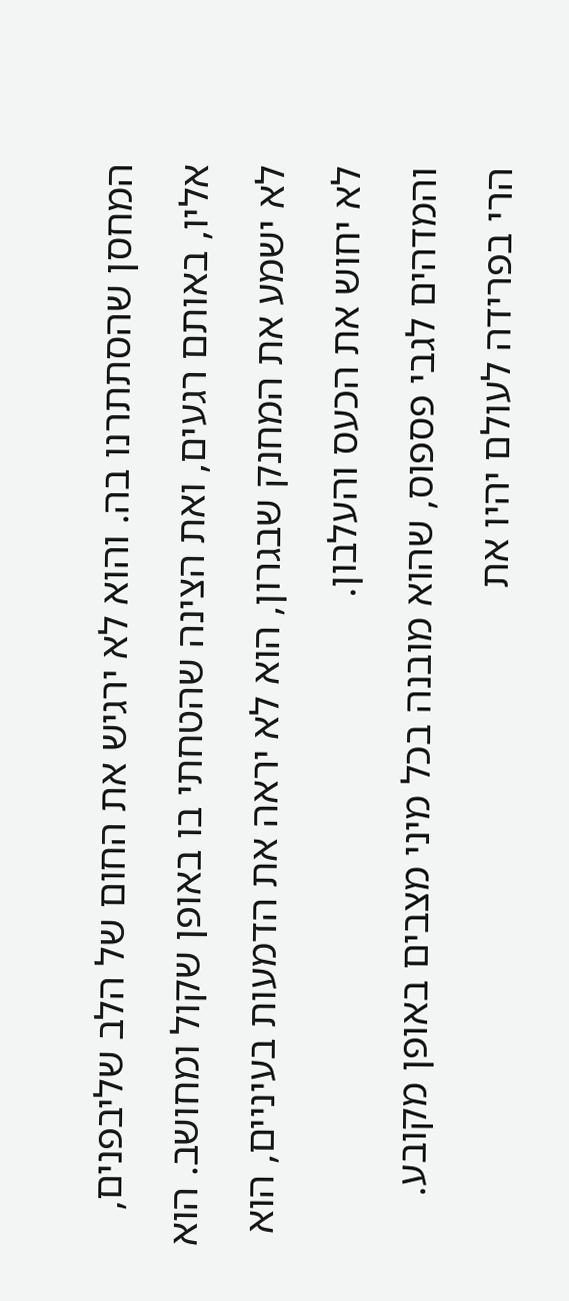המחסן שהסתתרנו בה. והוא לא ירגיש את החום של הלב שליבפנים, אליו, באותם רגעים, ואת הצינה שהטחתי בו באופן שקול ומחושב. הוא לא ישמע את המחנק שבגרון, הוא לא יראה את הדמעות בעיניים, הוא לא יחוש את הכעס והעלבון.
והמדהים לגבי פספוס, שהוא מובנה בכל מיני מצבים באופן מקובע. הרי בפרידה לעולם יהיו את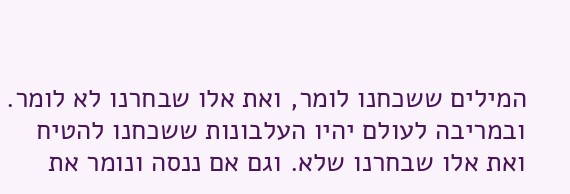המילים ששכחנו לומר, ואת אלו שבחרנו לא לומר. ובמריבה לעולם יהיו העלבונות ששכחנו להטיח ואת אלו שבחרנו שלא. וגם אם ננסה ונומר את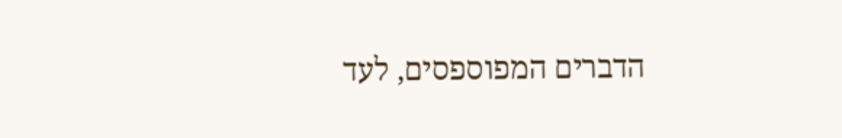הדברים המפוספסים, לעד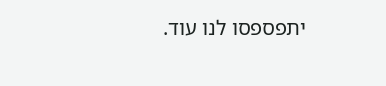יתפספסו לנו עוד.